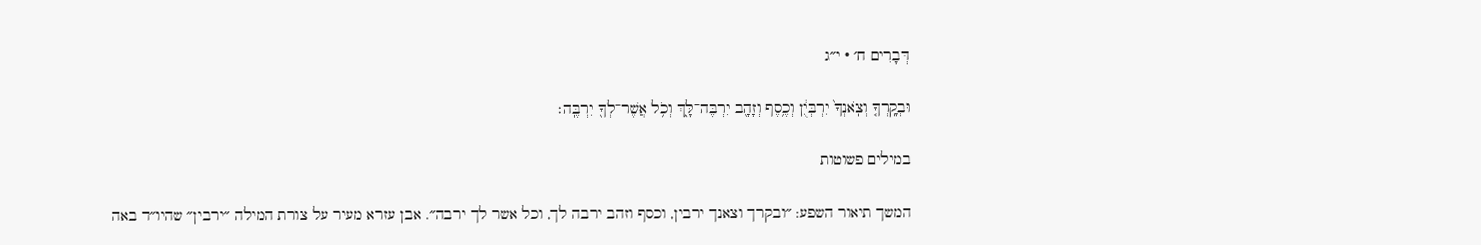דְּבָרִים ח׳ · י״ג

וּבְקָֽרְךָ֤ וְצֹֽאנְךָ֙ יִרְבְּיֻ֔ן וְכֶ֥סֶף וְזָהָ֖ב יִרְבֶּה־לָּ֑ךְ וְכֹ֥ל אֲשֶׁר־לְךָ֖ יִרְבֶּֽה׃

במילים פשוטות

המשך תיאור השפע: ״ובקרך וצאנך ירבין, וכסף וזהב ירבה לך, וכל אשר לך ירבה״. אבן עזרא מעיר על צורת המילה ״ירבין״ שהיו״ד באה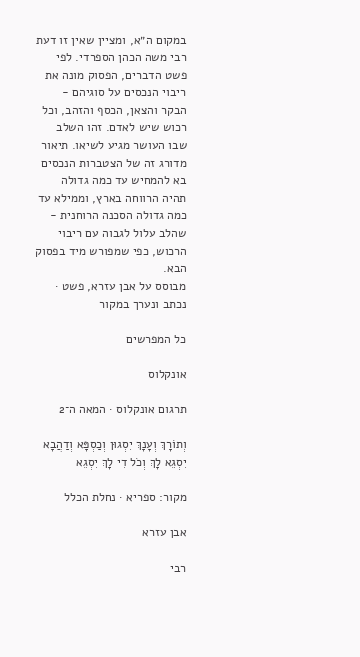במקום ה״א, ומציין שאין זו דעת רבי משה הכהן הספרדי. לפי פשט הדברים, הפסוק מונה את ריבוי הנכסים על סוגיהם - הבקר והצאן, הכסף והזהב, וכל רכוש שיש לאדם. זהו השלב שבו העושר מגיע לשיאו. תיאור מדורג זה של הצטברות הנכסים בא להמחיש עד כמה גדולה תהיה הרווחה בארץ, וממילא עד כמה גדולה הסכנה הרוחנית - שהלב עלול לגבוה עם ריבוי הרכוש, כפי שמפורש מיד בפסוק הבא.
מבוסס על אבן עזרא, פשט · נכתב ונערך במקור

כל המפרשים

אונקלוס

תרגום אונקלוס · המאה ה־2

וְתוֹרָךְ וְעָנָךְ יִסְגוּן וְכַסְפָּא וְדַהֲבָא יִסְגֵא לָךְ וְכֹל דִי לָךְ יִסְגֵא

מקור: ספריא · נחלת הכלל

אבן עזרא

רבי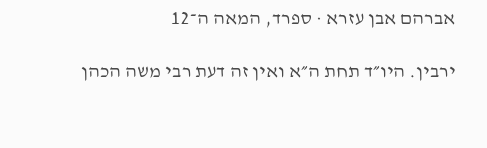אברהם אבן עזרא · ספרד, המאה ה־12

ירבין. היו״ד תחת ה״א ואין זה דעת רבי משה הכהן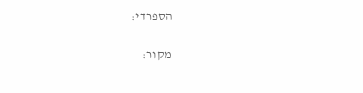הספרדי:

מקור: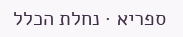ספריא · נחלת הכלל